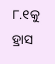୮.୧କୁ ହ୍ରାସ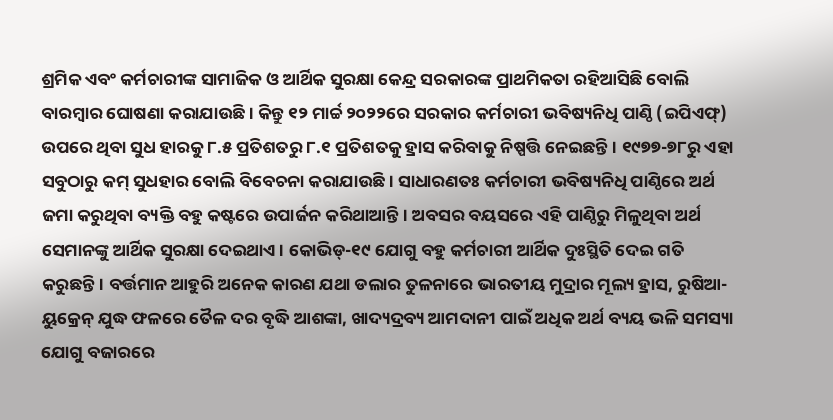ଶ୍ରମିକ ଏବଂ କର୍ମଚାରୀଙ୍କ ସାମାଜିକ ଓ ଆର୍ଥିକ ସୁରକ୍ଷା କେନ୍ଦ୍ର ସରକାରଙ୍କ ପ୍ରାଥମିକତା ରହିଆସିଛି ବୋଲି ବାରମ୍ବାର ଘୋଷଣା କରାଯାଉଛି। କିନ୍ତୁ ୧୨ ମାର୍ଚ୍ଚ ୨୦୨୨ରେ ସରକାର କର୍ମଚାରୀ ଭବିଷ୍ୟନିଧି ପାଣ୍ଠି (ଇପିଏଫ୍‌) ଉପରେ ଥିବା ସୁଧ ହାରକୁ ୮.୫ ପ୍ରତିଶତରୁ ୮.୧ ପ୍ରତିଶତକୁ ହ୍ରାସ କରିବାକୁ ନିଷ୍ପତ୍ତି ନେଇଛନ୍ତି। ୧୯୭୭-୭୮ରୁ ଏହା ସବୁଠାରୁ କମ୍‌ ସୁଧହାର ବୋଲି ବିବେଚନା କରାଯାଉଛି। ସାଧାରଣତଃ କର୍ମଚାରୀ ଭବିଷ୍ୟନିଧି ପାଣ୍ଠିରେ ଅର୍ଥ ଜମା କରୁଥିବା ବ୍ୟକ୍ତି ବହୁ କଷ୍ଟରେ ଉପାର୍ଜନ କରିଥାଆନ୍ତି। ଅବସର ବୟସରେ ଏହି ପାଣ୍ଠିରୁ ମିଳୁଥିବା ଅର୍ଥ ସେମାନଙ୍କୁ ଆର୍ଥିକ ସୁରକ୍ଷା ଦେଇଥାଏ। କୋଭିଡ୍‌-୧୯ ଯୋଗୁ ବହୁ କର୍ମଚାରୀ ଆର୍ଥିକ ଦୁଃସ୍ଥିତି ଦେଇ ଗତି କରୁଛନ୍ତି। ବର୍ତ୍ତମାନ ଆହୁରି ଅନେକ କାରଣ ଯଥା ଡଲାର ତୁଳନାରେ ଭାରତୀୟ ମୁଦ୍ରାର ମୂଲ୍ୟ ହ୍ରାସ, ରୁଷିଆ-ୟୁକ୍ରେନ୍‌ ଯୁଦ୍ଧ ଫଳରେ ତୈଳ ଦର ବୃଦ୍ଧି ଆଶଙ୍କା, ଖାଦ୍ୟଦ୍ରବ୍ୟ ଆମଦାନୀ ପାଇଁ ଅଧିକ ଅର୍ଥ ବ୍ୟୟ ଭଳି ସମସ୍ୟା ଯୋଗୁ ବଜାରରେ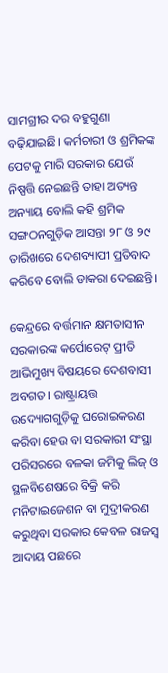ସାମଗ୍ରୀର ଦର ବହୁଗୁଣା ବଢ଼ିଯାଇଛି। କର୍ମଚାରୀ ଓ ଶ୍ରମିକଙ୍କ ପେଟକୁ ମାରି ସରକାର ଯେଉଁ ନିଷ୍ପତ୍ତି ନେଇଛନ୍ତି ତାହା ଅତ୍ୟନ୍ତ ଅନ୍ୟାୟ ବୋଲି କହି ଶ୍ରମିକ ସଙ୍ଗଠନଗୁଡ଼ିକ ଆସନ୍ତା ୨୮ ଓ ୨୯ ତାରିଖରେ ଦେଶବ୍ୟାପୀ ପ୍ରତିବାଦ କରିବେ ବୋଲି ଡାକରା ଦେଇଛନ୍ତି।

କେନ୍ଦ୍ରରେ ବର୍ତ୍ତମାନ କ୍ଷମତାସୀନ ସରକାରଙ୍କ କର୍ପୋରେଟ୍‌ ପ୍ରୀତି ଆଭିମୁଖ୍ୟ ବିଷୟରେ ଦେଶବାସୀ ଅବଗତ। ରାଷ୍ଟ୍ରାୟତ୍ତ ଉଦ୍ୟୋଗଗୁଡ଼ିକୁ ଘରୋଇକରଣ କରିବା ହେଉ ବା ସରକାରୀ ସଂସ୍ଥା ପରିସରରେ ବଳକା ଜମିକୁ ଲିଜ୍‌ ଓ ସ୍ଥଳବିଶେଷରେ ବିକ୍ରି କରି ମନିଟାଇଜେଶନ ବା ମୁଦ୍ରୀକରଣ କରୁଥିବା ସରକାର କେବଳ ରାଜସ୍ବ ଆଦାୟ ପଛରେ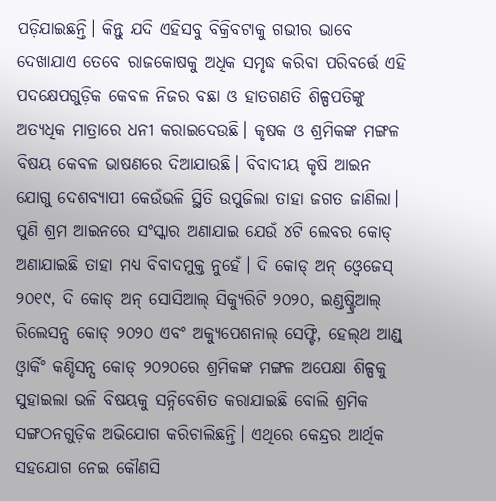ପଡ଼ିଯାଇଛନ୍ତି। କିନ୍ତୁ ଯଦି ଏହିସବୁ ବିକ୍ରିବଟାକୁ ଗଭୀର ଭାବେ ଦେଖାଯାଏ ତେବେ ରାଜକୋଷକୁ ଅଧିକ ସମୃଦ୍ଧ କରିବା ପରିବର୍ତ୍ତେ ଏହି ପଦକ୍ଷେପଗୁଡ଼ିକ କେବଳ ନିଜର ବଛା ଓ ହାତଗଣତି ଶିଳ୍ପପତିଙ୍କୁ ଅତ୍ୟଧିକ ମାତ୍ରାରେ ଧନୀ କରାଇଦେଉଛି। କୃଷକ ଓ ଶ୍ରମିକଙ୍କ ମଙ୍ଗଳ ବିଷୟ କେବଳ ଭାଷଣରେ ଦିଆଯାଉଛି। ବିବାଦୀୟ କୃଷି ଆଇନ ଯୋଗୁ ଦେଶବ୍ୟାପୀ କେଉଁଭଳି ସ୍ଥିତି ଉପୁଜିଲା ତାହା ଜଗତ ଜାଣିଲା। ପୁଣି ଶ୍ରମ ଆଇନରେ ସଂସ୍କାର ଅଣାଯାଇ ଯେଉଁ ୪ଟି ଲେବର କୋଡ୍‌ ଅଣାଯାଇଛି ତାହା ମଧ୍ୟ ବିବାଦମୁକ୍ତ ନୁହେଁ। ଦି କୋଡ୍‌ ଅନ୍‌ ଓ୍ବେଜେସ୍‌ ୨୦୧୯, ଦି କୋଡ୍‌ ଅନ୍‌ ସୋସିଆଲ୍‌ ସିକ୍ୟୁରିଟି ୨୦୨୦, ଇଣ୍ଡଷ୍ଟ୍ରିଆଲ୍‌ ରିଲେସନ୍ସ କୋଡ୍‌ ୨୦୨୦ ଏବଂ ଅକ୍ୟୁପେଶନାଲ୍‌ ସେଫ୍ଟି, ହେଲ୍‌ଥ ଆଣ୍ଡ୍‌ ଓ୍ବାର୍କିଂ କଣ୍ଡିସନ୍ସ କୋଡ୍‌ ୨୦୨୦ରେ ଶ୍ରମିକଙ୍କ ମଙ୍ଗଳ ଅପେକ୍ଷା ଶିଳ୍ପକୁ ସୁହାଇଲା ଭଳି ବିଷୟକୁ ସନ୍ନିବେଶିତ କରାଯାଇଛି ବୋଲି ଶ୍ରମିକ ସଙ୍ଗଠନଗୁଡ଼ିକ ଅଭିଯୋଗ କରିଚାଲିଛନ୍ତି। ଏଥିରେ କେନ୍ଦ୍ରର ଆର୍ଥିକ ସହଯୋଗ ନେଇ କୌଣସି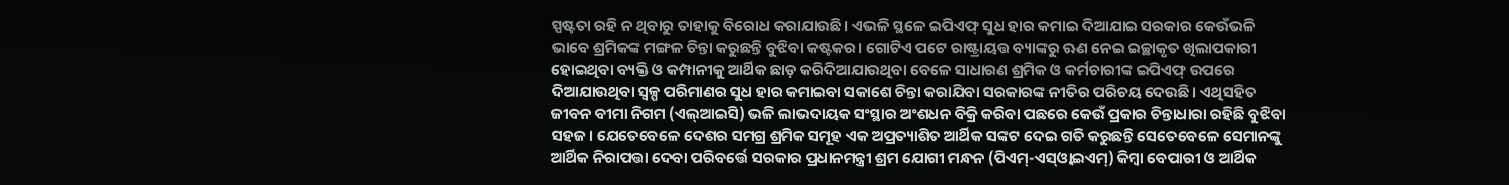ସ୍ପଷ୍ଟତା ରହି ନ ଥିବାରୁ ତାହାକୁ ବିରୋଧ କରାଯାଉଛି। ଏଭଳି ସ୍ଥଳେ ଇପିଏଫ୍‌ ସୁଧ ହାର କମାଇ ଦିଆଯାଇ ସରକାର କେଉଁଭଳି ଭାବେ ଶ୍ରମିକଙ୍କ ମଙ୍ଗଳ ଚିନ୍ତା କରୁଛନ୍ତି ବୁଝିବା କଷ୍ଟକର। ଗୋଟିଏ ପଟେ ରାଷ୍ଟ୍ରାୟତ୍ତ ବ୍ୟାଙ୍କରୁ ଋଣ ନେଇ ଇଚ୍ଛାକୃତ ଖିଲାପକାରୀ ହୋଇଥିବା ବ୍ୟକ୍ତି ଓ କମ୍ପାନୀକୁ ଆର୍ଥିକ ଛାଡ଼ କରିଦିଆଯାଉଥିବା ବେଳେ ସାଧାରଣ ଶ୍ରମିକ ଓ କର୍ମଚାରୀଙ୍କ ଇପିଏଫ୍‌ ଉପରେ ଦିଆଯାଉଥିବା ସ୍ବଳ୍ପ ପରିମାଣର ସୁଧ ହାର କମାଇବା ସକାଶେ ଚିନ୍ତା କରାଯିବା ସରକାରଙ୍କ ନୀତିର ପରିଚୟ ଦେଉଛି। ଏଥିସହିତ ଜୀବନ ବୀମା ନିଗମ (ଏଲ୍‌ଆଇସି) ଭଳି ଲାଭଦାୟକ ସଂସ୍ଥାର ଅଂଶଧନ ବିକ୍ରି କରିବା ପଛରେ କେଉଁ ପ୍ରକାର ଚିନ୍ତାଧାରା ରହିଛି ବୁଝିବା ସହଜ। ଯେତେବେଳେ ଦେଶର ସମଗ୍ର ଶ୍ରମିକ ସମୂହ ଏକ ଅପ୍ରତ୍ୟାଶିତ ଆର୍ଥିକ ସଙ୍କଟ ଦେଇ ଗତି କରୁଛନ୍ତି ସେତେବେଳେ ସେମାନଙ୍କୁ ଆର୍ଥିକ ନିରାପତ୍ତା ଦେବା ପରିବର୍ତ୍ତେ ସରକାର ପ୍ରଧାନମନ୍ତ୍ରୀ ଶ୍ରମ ଯୋଗୀ ମନ୍ଧନ (ପିଏମ୍‌-ଏସ୍‌ଓ୍ବାଇଏମ୍‌) କିମ୍ବା ବେପାରୀ ଓ ଆର୍ଥିକ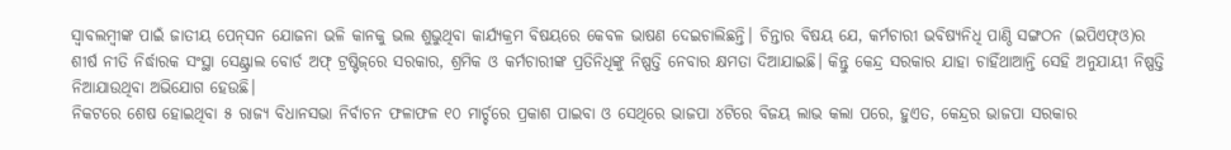ସ୍ବାବଲମ୍ବୀଙ୍କ ପାଇଁ ଜାତୀୟ ପେନ୍‌ସନ ଯୋଜନା ଭଳି କାନକୁ ଭଲ ଶୁଭୁଥିବା କାର୍ଯ୍ୟକ୍ରମ ବିଷୟରେ କେବଳ ଭାଷଣ ଦେଇଚାଲିଛନ୍ତି। ଚିନ୍ତାର ବିଷୟ ଯେ, କର୍ମଚାରୀ ଭବିଷ୍ୟନିଧି ପାଣ୍ଠି ସଙ୍ଗଠନ (ଇପିଏଫ୍‌ଓ)ର ଶୀର୍ଷ ନୀତି ନିର୍ଦ୍ଧାରକ ସଂସ୍ଥା ସେଣ୍ଟ୍ରାଲ ବୋର୍ଡ ଅଫ୍‌ ଟ୍ରଷ୍ଟିଜ୍‌ରେ ସରକାର, ଶ୍ରମିକ ଓ କର୍ମଚାରୀଙ୍କ ପ୍ରତିନିଧିଙ୍କୁ ନିଷ୍ପତ୍ତି ନେବାର କ୍ଷମତା ଦିଆଯାଇଛି। କିନ୍ତୁ କେନ୍ଦ୍ର ସରକାର ଯାହା ଚାହିଁଥାଆନ୍ତି ସେହି ଅନୁଯାୟୀ ନିଷ୍ପତ୍ତି ନିଆଯାଉଥିବା ଅଭିଯୋଗ ହେଉଛି।
ନିକଟରେ ଶେଷ ହୋଇଥିବା ୫ ରାଜ୍ୟ ବିଧାନସଭା ନିର୍ବାଚନ ଫଳାଫଳ ୧୦ ମାର୍ଚ୍ଚରେ ପ୍ରକାଶ ପାଇବା ଓ ସେଥିରେ ଭାଜପା ୪ଟିରେ ବିଜୟ ଲାଭ କଲା ପରେ, ହୁଏତ, କେନ୍ଦ୍ରର ଭାଜପା ସରକାର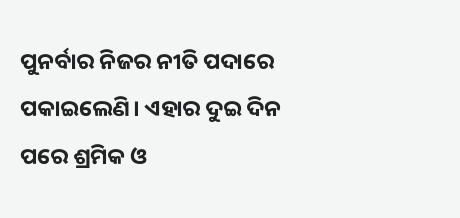ପୁନର୍ବାର ନିଜର ନୀତି ପଦାରେ ପକାଇଲେଣି। ଏହାର ଦୁଇ ଦିନ ପରେ ଶ୍ରମିକ ଓ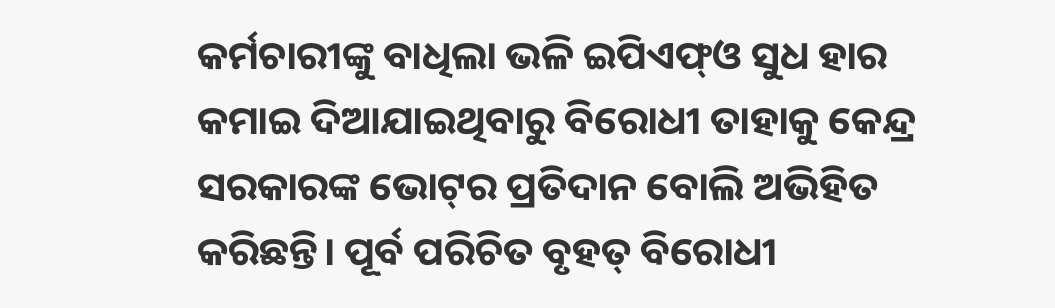କର୍ମଚାରୀଙ୍କୁ ବାଧିଲା ଭଳି ଇପିଏଫ୍‌ଓ ସୁଧ ହାର କମାଇ ଦିଆଯାଇଥିବାରୁ ବିରୋଧୀ ତାହାକୁ କେନ୍ଦ୍ର ସରକାରଙ୍କ ଭୋଟ୍‌ର ପ୍ରତିଦାନ ବୋଲି ଅଭିହିତ କରିଛନ୍ତି। ପୂର୍ବ ପରିଚିତ ବୃହତ୍‌ ବିରୋଧୀ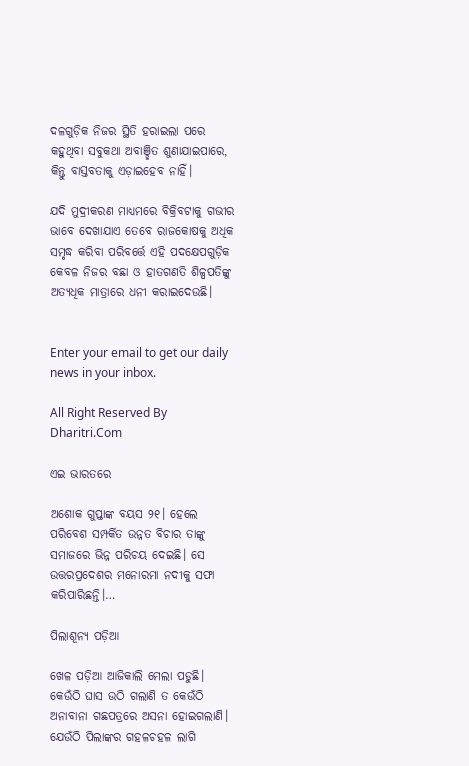ଦଳଗୁଡ଼ିକ ନିଜର ସ୍ଥିତି ହରାଇଲା ପରେ କହୁଥିବା ସବୁକଥା ଅବାଞ୍ଛିତ ଶୁଣାଯାଇପାରେ, କିନ୍ତୁ ବାସ୍ତବତାକୁ ଏଡ଼ାଇହେବ ନାହିଁ।

ଯଦି ମୁଦ୍ରୀକରଣ ମାଧ୍ୟମରେ ବିକ୍ରିବଟାକୁ ଗଭୀର ଭାବେ ଦେଖାଯାଏ ତେବେ ରାଜକୋଷକୁ ଅଧିକ ସମୃଦ୍ଧ କରିବା ପରିବର୍ତ୍ତେ ଏହି ପଦକ୍ଷେପଗୁଡ଼ିକ କେବଳ ନିଜର ବଛା ଓ ହାତଗଣତି ଶିଳ୍ପପତିଙ୍କୁ ଅତ୍ୟଧିକ ମାତ୍ରାରେ ଧନୀ କରାଇଦେଉଛି।


Enter your email to get our daily news in your inbox.

All Right Reserved By Dharitri.Com

ଏଇ ଭାରତରେ

ଅଶୋକ ଗୁପ୍ତାଙ୍କ ବୟସ ୨୧। ହେଲେ ପରିବେଶ ସମ୍ପର୍କିତ ଉନ୍ନତ ବିଚାର ତାଙ୍କୁ ସମାଜରେ ଭିନ୍ନ ପରିଚୟ ଦେଇଛି। ସେ ଉତ୍ତରପ୍ରଦେଶର ମନୋରମା ନଦୀକୁ ସଫା କରିପାରିଛନ୍ତି।…

ପିଲାଶୂନ୍ୟ ପଡ଼ିଆ

ଖେଳ ପଡ଼ିଆ ଆଜିକାଲି ମେଲା ପଡୁଛି। କେଉଁଠି ଘାସ ଉଠି ଗଲାଣି ତ କେଉଁଠି ଅନାବାନା ଗଛପତ୍ରରେ ଅସନା ହୋଇଗଲାଣି। ଯେଉଁଠି ପିଲାଙ୍କର ଗହଳଚହଳ ଲାଗି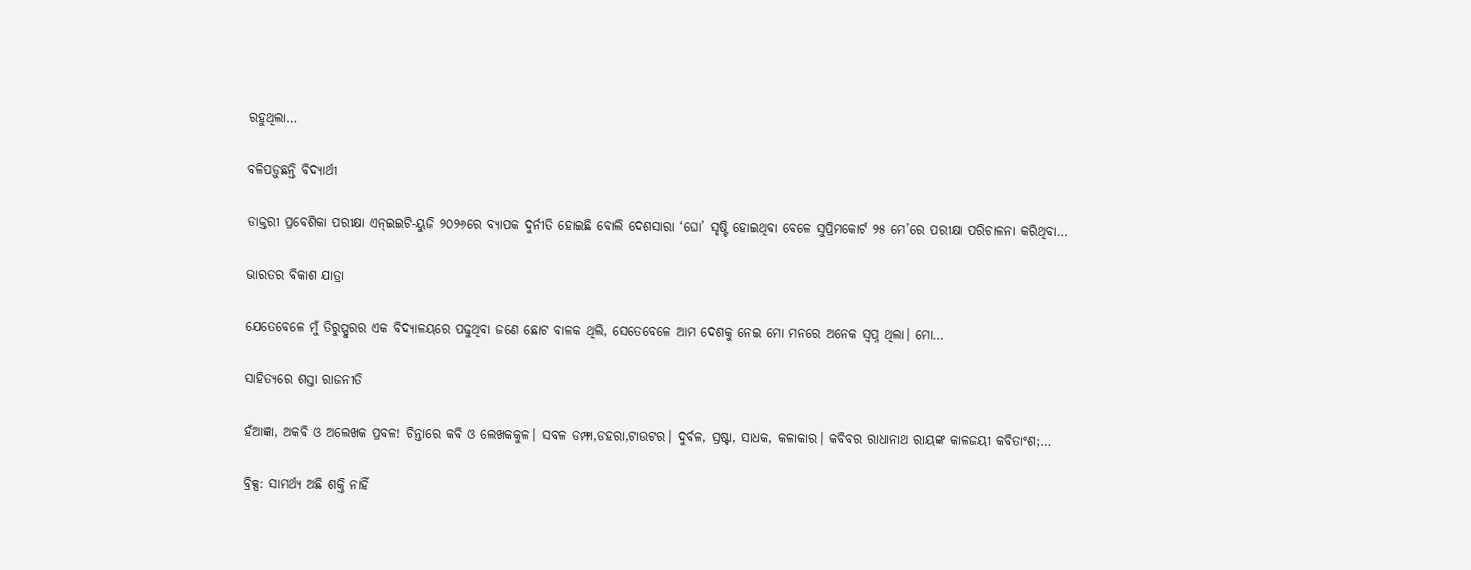ରହୁଥିଲା…

ବଳିପଡ଼ୁଛନ୍ତି ବିଦ୍ୟାର୍ଥୀ

ଡାକ୍ତରୀ ପ୍ରବେଶିକା ପରୀକ୍ଷା ଏନ୍‌ଇଇଟି-ୟୁଜି ୨୦୨୬ରେ ବ୍ୟାପକ ଦୁର୍ନୀତି ହୋଇଛି ବୋଲି ଦେଶସାରା ‘ଘୋ’ ସୃଷ୍ଟି ହୋଇଥିବା ବେଳେ ସୁପ୍ରିମକୋର୍ଟ ୨୫ ମେ’ରେ ପରୀକ୍ଷା ପରିଚାଳନା କରିଥିବା…

ଭାରତର ବିକାଶ ଯାତ୍ରା

ଯେତେବେଳେ ମୁଁ ତିରୁପ୍ପୁରର ଏକ ବିଦ୍ୟାଳୟରେ ପଢୁଥିବା ଜଣେ ଛୋଟ ବାଳକ ଥିଲି, ସେତେବେଳେ ଆମ ଦେଶକୁ ନେଇ ମୋ ମନରେ ଅନେକ ସ୍ବପ୍ନ ଥିଲା। ମୋ…

ସାହିତ୍ୟରେ ଶସ୍ତା ରାଜନୀତି

ହଁଆଜ୍ଞା, ଅକବି ଓ ଅଲେଖକ ପ୍ରବଳ! ଚିନ୍ତାରେ କବି ଓ ଲେଖକକୁଳ। ସବଳ ଡମ୍ଫା,ଡହରା,ଟାଉଟର। ଦୁର୍ବଳ, ସ୍ରଷ୍ଟା, ସାଧକ, କଳାକାର। କବିବର ରାଧାନାଥ ରାୟଙ୍କ କାଳଜୟୀ କବିତାଂଶ;…

ବ୍ରିକ୍ସ: ସାମର୍ଥ୍ୟ ଅଛି ଶକ୍ତି ନାହିଁ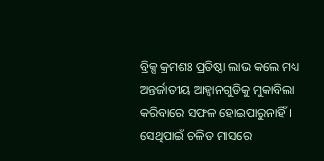ବ୍ରିକ୍ସ କ୍ରମଶଃ ପ୍ରତିଷ୍ଠା ଲାଭ କଲେ ମଧ୍ୟ ଅନ୍ତର୍ଜାତୀୟ ଆହ୍ବାନଗୁଡିକୁ ମୁକାବିଲା କରିବାରେ ସଫଳ ହୋଇପାରୁନାହିଁ। ସେଥିପାଇଁ ଚଳିତ ମାସରେ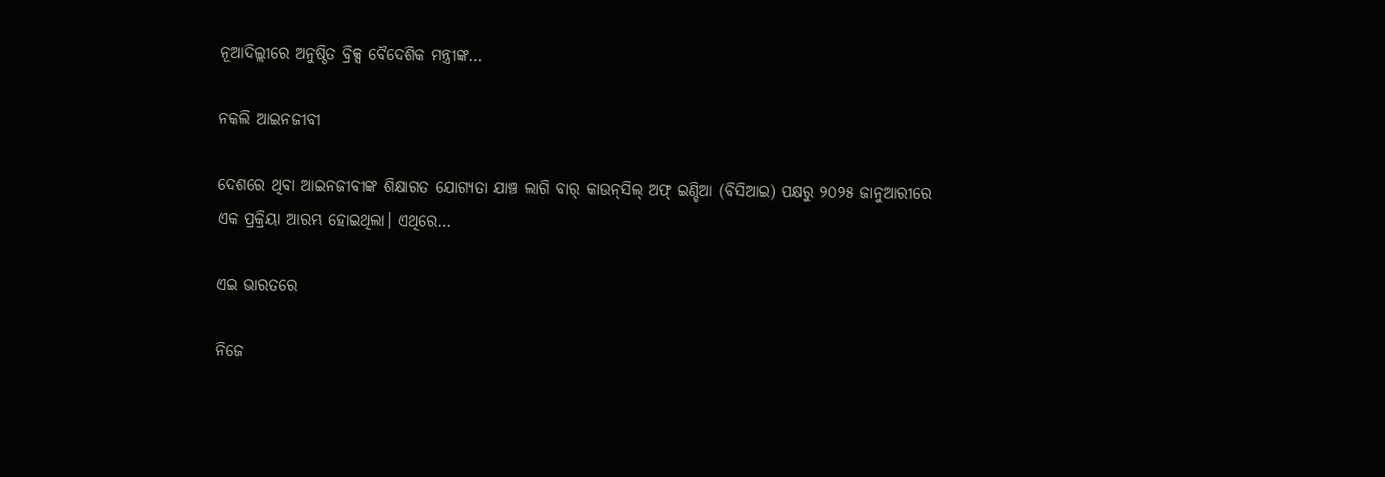ନୂଆଦିଲ୍ଲୀରେ ଅନୁଷ୍ଠିତ ବ୍ରିକ୍ସ ବୈଦେଶିକ ମନ୍ତ୍ରୀଙ୍କ…

ନକଲି ଆଇନଜୀବୀ

ଦେଶରେ ଥିବା ଆଇନଜୀବୀଙ୍କ ଶିକ୍ଷାଗତ ଯୋଗ୍ୟତା ଯାଞ୍ଚ ଲାଗି ବାର୍‌ କାଉନ୍‌ସିଲ୍‌ ଅଫ୍‌ ଇଣ୍ଡିଆ (ବିସିଆଇ) ପକ୍ଷରୁ ୨୦୨୫ ଜାନୁଆରୀରେ ଏକ ପ୍ରକ୍ରିୟା ଆରମ୍ଭ ହୋଇଥିଲା। ଏଥିରେ…

ଏଇ ଭାରତରେ

ନିଜେ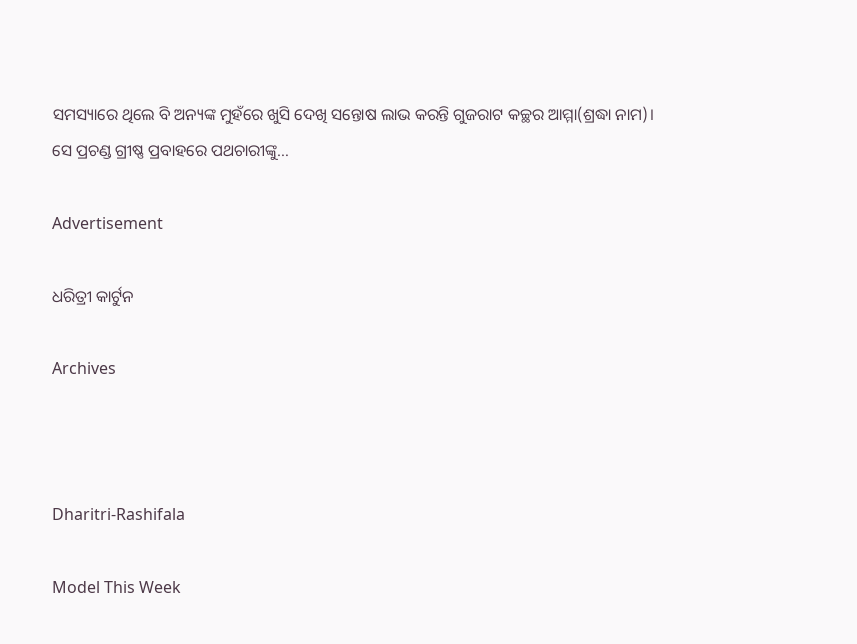ସମସ୍ୟାରେ ଥିଲେ ବି ଅନ୍ୟଙ୍କ ମୁହଁରେ ଖୁସି ଦେଖି ସନ୍ତୋଷ ଲାଭ କରନ୍ତି ଗୁଜରାଟ କଚ୍ଛର ଆମ୍ମା(ଶ୍ରଦ୍ଧା ନାମ)। ସେ ପ୍ରଚଣ୍ଡ ଗ୍ରୀଷ୍ଣ ପ୍ରବାହରେ ପଥଚାରୀଙ୍କୁ…

Advertisement

ଧରିତ୍ରୀ କାର୍ଟୁନ

Archives



Dharitri-Rashifala

Model This Week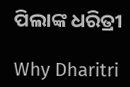ପିଲାଙ୍କ ଧରିତ୍ରୀ

Why Dharitri